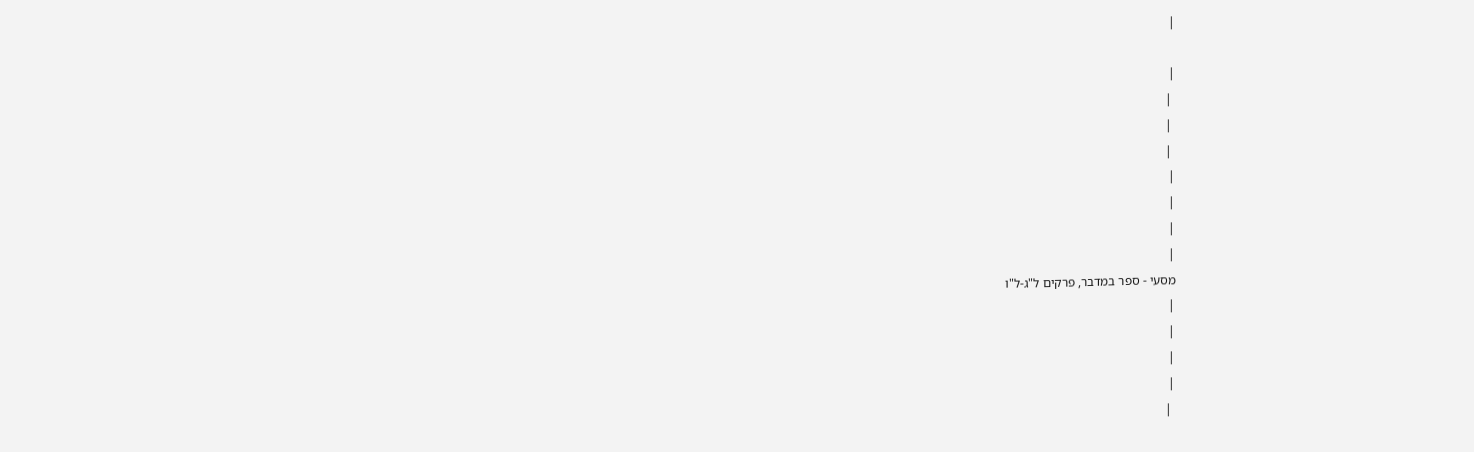|

|
 |
 |
 |
|
|
|
|
מסעי - ספר במדבר, פרקים ל"ג-ל"ו
|
|
|
|
 |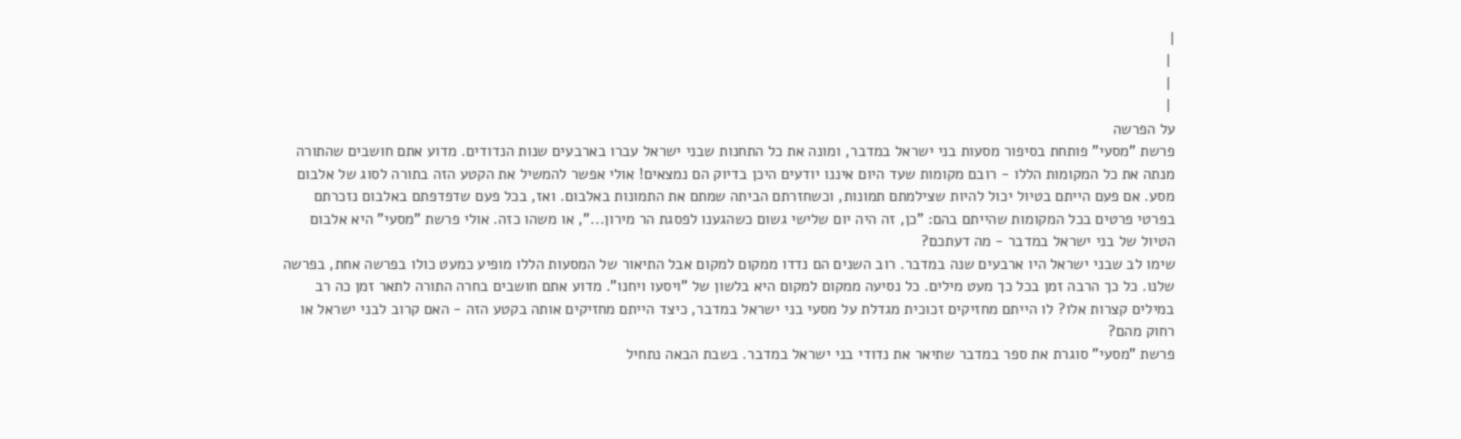|
 |
 |
 |
על הפרשה
פרשת "מסעי" פותחת בסיפור מסעות בני ישראל במדבר, ומונה את כל התחנות שבני ישראל עברו בארבעים שנות הנדודים. מדוע אתם חושבים שהתורה מנתה את כל המקומות הללו - רובם מקומות שעד היום איננו יודעים היכן בדיוק הם נמצאים! אולי אפשר להמשיל את הקטע הזה בתורה לסוג של אלבום מסע. אם פעם הייתם בטיול יכול להיות שצילמתם תמונות, וכשחזרתם הביתה שמתם את התמונות באלבום. ואז, בכל פעם שדפדפתם באלבום נזכרתם בפרטי פרטים בכל המקומות שהייתם בהם: "כן, זה היה יום שלישי גשום כשהגענו לפסגת הר מירון...", או משהו כזה. אולי פרשת "מסעי" היא אלבום הטיול של בני ישראל במדבר - מה דעתכם?
שימו לב שבני ישראל היו ארבעים שנה במדבר. רוב השנים הם נדדו ממקום למקום אבל התיאור של המסעות הללו מופיע כמעט כולו בפרשה אחת, בפרשה שלנו. כל כך הרבה זמן בכל כך מעט מילים. כל נסיעה ממקום למקום היא בלשון של "ויסעו ויחנו". מדוע אתם חושבים בחרה התורה לתאר זמן כה רב במילים קצרות אלו? לו הייתם מחזיקים זכוכית מגדלת על מסעי בני ישראל במדבר, כיצד הייתם מחזיקים אותה בקטע הזה - האם קרוב לבני ישראל או רחוק מהם?
פרשת "מסעי" סוגרת את ספר במדבר שתיאר את נדודי בני ישראל במדבר. בשבת הבאה נתחיל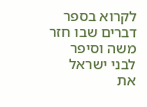לקרוא בספר דברים שבו חזר משה וסיפר לבני ישראל את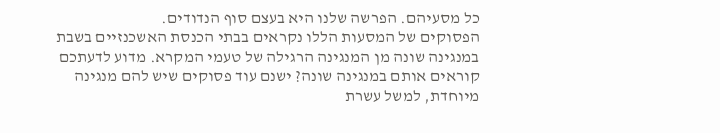כל מסעיהם. הפרשה שלנו היא בעצם סוף הנדודים.
הפסוקים של המסעות הללו נקראים בבתי הכנסת האשכנזיים בשבת במנגינה שונה מן המנגינה הרגילה של טעמי המקרא. מדוע לדעתכם קוראים אותם במנגינה שונה? ישנם עוד פסוקים שיש להם מנגינה מיוחדת, למשל עשרת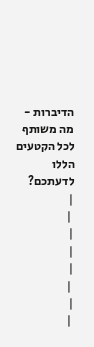הדיברות - מה משותף לכל הקטעים הללו לדעתכם?
|
 |
|
|
|
 |
|
 |